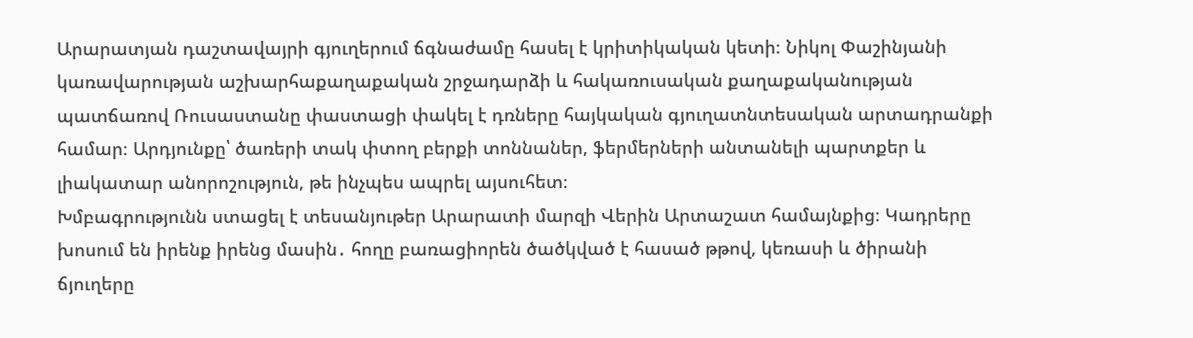Արարատյան դաշտավայրի գյուղերում ճգնաժամը հասել է կրիտիկական կետի։ Նիկոլ Փաշինյանի կառավարության աշխարհաքաղաքական շրջադարձի և հակառուսական քաղաքականության պատճառով Ռուսաստանը փաստացի փակել է դռները հայկական գյուղատնտեսական արտադրանքի համար։ Արդյունքը՝ ծառերի տակ փտող բերքի տոննաներ, ֆերմերների անտանելի պարտքեր և լիակատար անորոշություն, թե ինչպես ապրել այսուհետ։
Խմբագրությունն ստացել է տեսանյութեր Արարատի մարզի Վերին Արտաշատ համայնքից։ Կադրերը խոսում են իրենք իրենց մասին․ հողը բառացիորեն ծածկված է հասած թթով, կեռասի և ծիրանի ճյուղերը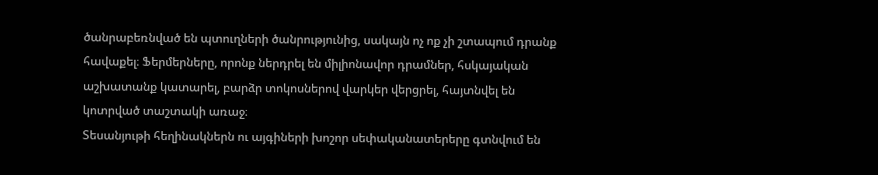ծանրաբեռնված են պտուղների ծանրությունից, սակայն ոչ ոք չի շտապում դրանք հավաքել։ Ֆերմերները, որոնք ներդրել են միլիոնավոր դրամներ, հսկայական աշխատանք կատարել, բարձր տոկոսներով վարկեր վերցրել, հայտնվել են կոտրված տաշտակի առաջ։
Տեսանյութի հեղինակներն ու այգիների խոշոր սեփականատերերը գտնվում են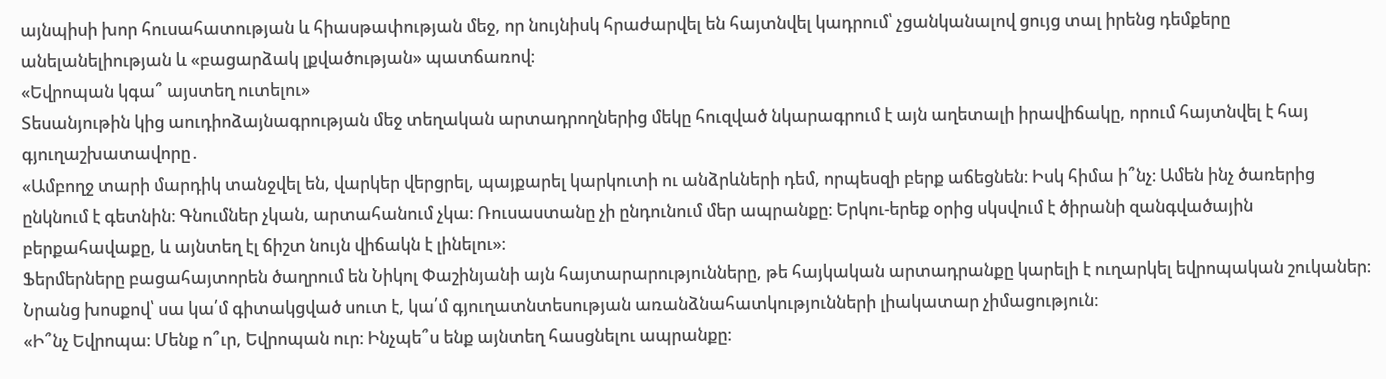այնպիսի խոր հուսահատության և հիասթափության մեջ, որ նույնիսկ հրաժարվել են հայտնվել կադրում՝ չցանկանալով ցույց տալ իրենց դեմքերը անելանելիության և «բացարձակ լքվածության» պատճառով։
«Եվրոպան կգա՞ այստեղ ուտելու»
Տեսանյութին կից աուդիոձայնագրության մեջ տեղական արտադրողներից մեկը հուզված նկարագրում է այն աղետալի իրավիճակը, որում հայտնվել է հայ գյուղաշխատավորը․
«Ամբողջ տարի մարդիկ տանջվել են, վարկեր վերցրել, պայքարել կարկուտի ու անձրևների դեմ, որպեսզի բերք աճեցնեն։ Իսկ հիմա ի՞նչ։ Ամեն ինչ ծառերից ընկնում է գետնին։ Գնումներ չկան, արտահանում չկա։ Ռուսաստանը չի ընդունում մեր ապրանքը։ Երկու-երեք օրից սկսվում է ծիրանի զանգվածային բերքահավաքը, և այնտեղ էլ ճիշտ նույն վիճակն է լինելու»։
Ֆերմերները բացահայտորեն ծաղրում են Նիկոլ Փաշինյանի այն հայտարարությունները, թե հայկական արտադրանքը կարելի է ուղարկել եվրոպական շուկաներ։ Նրանց խոսքով՝ սա կա՛մ գիտակցված սուտ է, կա՛մ գյուղատնտեսության առանձնահատկությունների լիակատար չիմացություն։
«Ի՞նչ Եվրոպա։ Մենք ո՞ւր, Եվրոպան ուր։ Ինչպե՞ս ենք այնտեղ հասցնելու ապրանքը։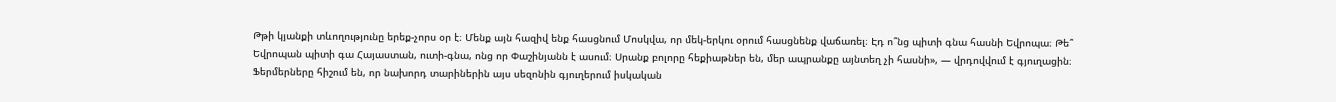Թթի կյանքի տևողությունը երեք-չորս օր է։ Մենք այն հազիվ ենք հասցնում Մոսկվա, որ մեկ-երկու օրում հասցնենք վաճառել։ Էդ ո՞նց պիտի գնա հասնի Եվրոպա։ Թե՞ Եվրոպան պիտի գա Հայաստան, ուտի-գնա, ոնց որ Փաշինյանն է ասում։ Սրանք բոլորը հեքիաթներ են, մեր ապրանքը այնտեղ չի հասնի», — վրդովվում է գյուղացին։
Ֆերմերները հիշում են, որ նախորդ տարիներին այս սեզոնին գյուղերում իսկական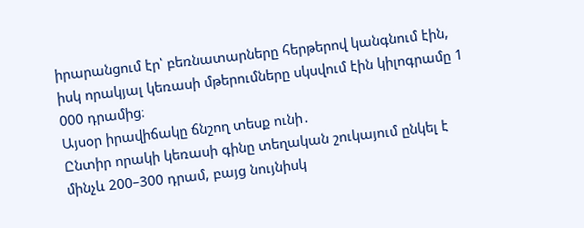իրարանցում էր՝ բեռնատարները հերթերով կանգնում էին, իսկ որակյալ կեռասի մթերումները սկսվում էին կիլոգրամը 1 000 դրամից։
Այսօր իրավիճակը ճնշող տեսք ունի․
Ընտիր որակի կեռասի գինը տեղական շուկայում ընկել է մինչև 200–300 դրամ, բայց նույնիսկ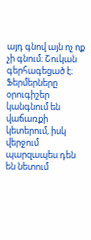այդ գնով այն ոչ ոք չի գնում։ Շուկան գերհագեցած է։ Ֆերմերները օրուգիշեր կանգնում են վաճառքի կետերում, իսկ վերջում պարզապես դեն են նետում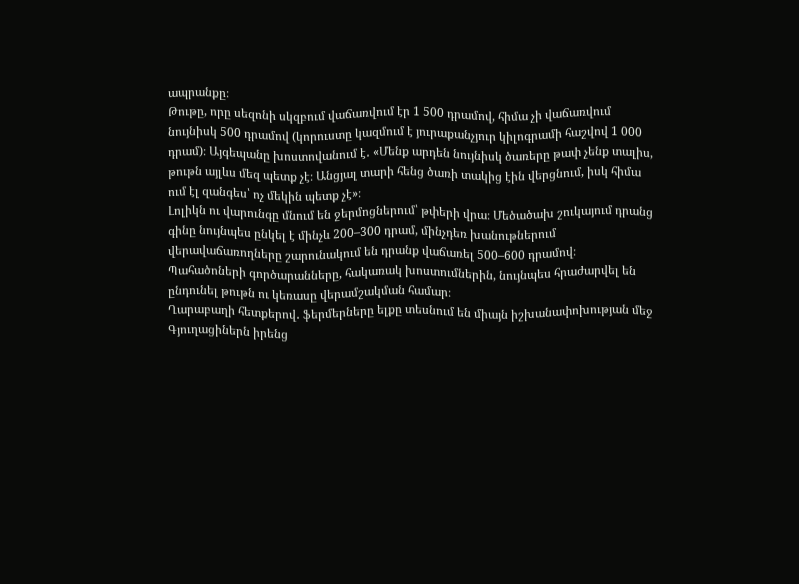ապրանքը։
Թութը, որը սեզոնի սկզբում վաճառվում էր 1 500 դրամով, հիմա չի վաճառվում նույնիսկ 500 դրամով (կորուստը կազմում է յուրաքանչյուր կիլոգրամի հաշվով 1 000 դրամ)։ Այգեպանը խոստովանում է․ «Մենք արդեն նույնիսկ ծառերը թափ չենք տալիս, թութն այլևս մեզ պետք չէ։ Անցյալ տարի հենց ծառի տակից էին վերցնում, իսկ հիմա ում էլ զանգես՝ ոչ մեկին պետք չէ»։
Լոլիկն ու վարունգը մնում են ջերմոցներում՝ թփերի վրա։ Մեծածախ շուկայում դրանց գինը նույնպես ընկել է մինչև 200–300 դրամ, մինչդեռ խանութներում վերավաճառողները շարունակում են դրանք վաճառել 500–600 դրամով։
Պահածոների գործարանները, հակառակ խոստումներին, նույնպես հրաժարվել են ընդունել թութն ու կեռասը վերամշակման համար։
Ղարաբաղի հետքերով․ ֆերմերները ելքը տեսնում են միայն իշխանափոխության մեջ
Գյուղացիներն իրենց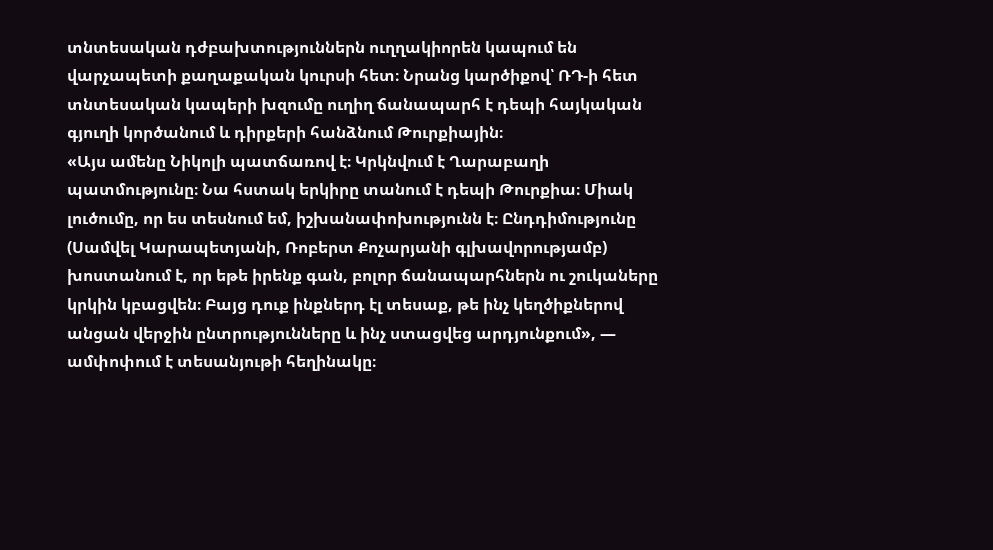տնտեսական դժբախտություններն ուղղակիորեն կապում են վարչապետի քաղաքական կուրսի հետ։ Նրանց կարծիքով՝ ՌԴ-ի հետ տնտեսական կապերի խզումը ուղիղ ճանապարհ է դեպի հայկական գյուղի կործանում և դիրքերի հանձնում Թուրքիային։
«Այս ամենը Նիկոլի պատճառով է։ Կրկնվում է Ղարաբաղի պատմությունը։ Նա հստակ երկիրը տանում է դեպի Թուրքիա։ Միակ լուծումը, որ ես տեսնում եմ, իշխանափոխությունն է։ Ընդդիմությունը (Սամվել Կարապետյանի, Ռոբերտ Քոչարյանի գլխավորությամբ) խոստանում է, որ եթե իրենք գան, բոլոր ճանապարհներն ու շուկաները կրկին կբացվեն։ Բայց դուք ինքներդ էլ տեսաք, թե ինչ կեղծիքներով անցան վերջին ընտրությունները և ինչ ստացվեց արդյունքում», — ամփոփում է տեսանյութի հեղինակը։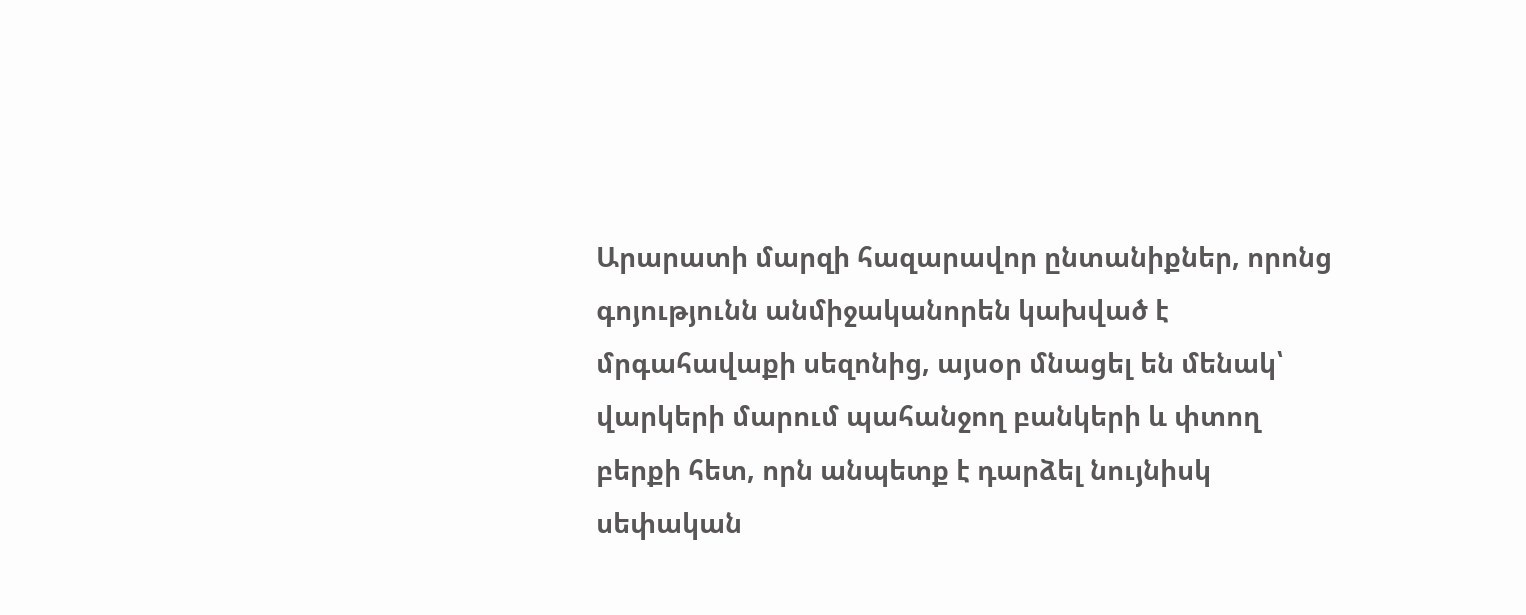Արարատի մարզի հազարավոր ընտանիքներ, որոնց գոյությունն անմիջականորեն կախված է մրգահավաքի սեզոնից, այսօր մնացել են մենակ՝ վարկերի մարում պահանջող բանկերի և փտող բերքի հետ, որն անպետք է դարձել նույնիսկ սեփական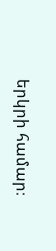երկրի համար։